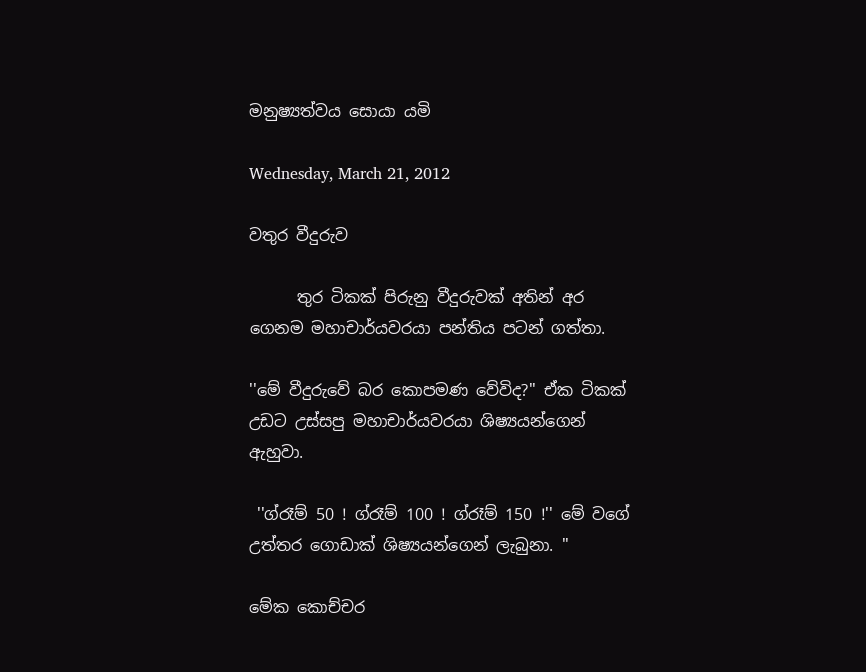මනුෂ්‍යත්වය සොයා යමි

Wednesday, March 21, 2012

වතුර වීදුරුව

      තුර ටිකක් පිරුනු වීදුරුවක් අතින් අර ගෙනම මහාචාර්යවරයා පන්තිය පටන් ගත්තා.

''මේ වීදුරුවේ බර කොපමණ වේවිද?'' ඒක ටිකක් උඩට උස්සපු මහාචාර්යවරයා ශිෂ්‍යයන්ගෙන් ඇහුවා.

 ''ග්රෑම් 50 ! ග්රෑ‍ම් 100 ! ග්රෑ‍ම් 150 !'' මේ වගේ උත්තර ගොඩාක් ශිෂ්‍යයන්ගෙන් ලැබුනා. ''

මේක කොච්චර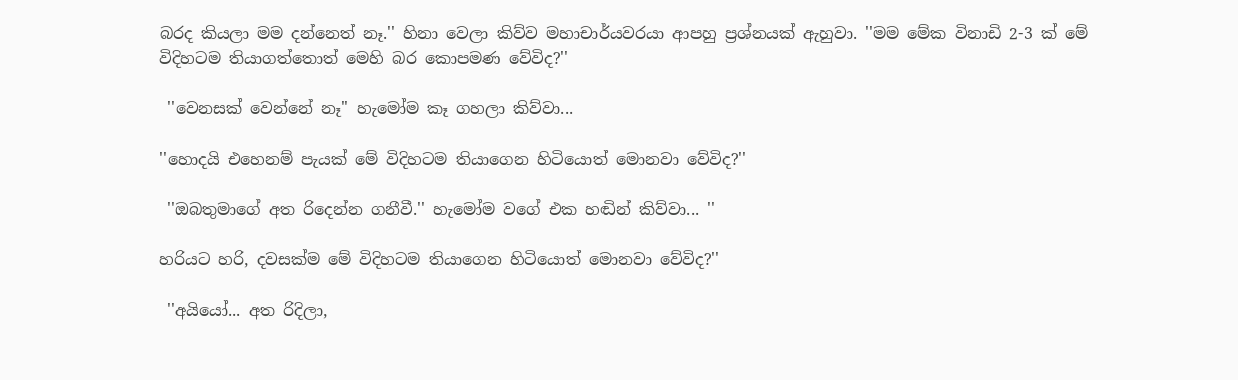බරද කියලා මම දන්නෙත් නෑ.'' හිනා වෙලා කිව්ව මහාචාර්යවරයා ආපහු ප්‍රශ්නයක් ඇහුවා. ''මම මේක විනාඩි 2-3 ක් මේ විදිහටම තියාගත්තොත් මෙහි බර කොපමණ වේවිද?''

 ''වෙනසක් වෙන්නේ නෑ'' හැමෝම කෑ ගහලා කිව්වා...

''හොදයි එහෙනම් පැයක් මේ විදිහටම තියාගෙන හිටියොත් මොනවා වේවිද?''

 ''ඔබතුමාගේ අත රිදෙන්න ගනීවී.'' හැමෝම වගේ එක හඬින් කිව්වා... ''

හරියට හරි, දවසක්ම මේ විදිහටම තියාගෙන හිටියොත් මොනවා වේවිද?''

 ''අයියෝ... අත රිදිලා,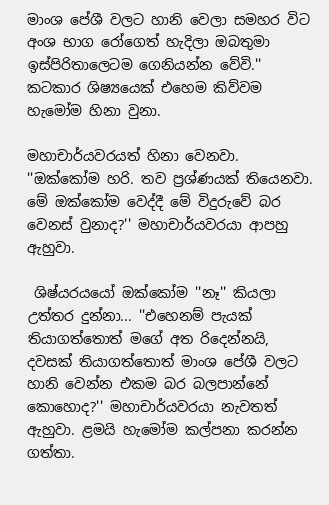මාංශ පේශී වලට හානි වෙලා සමහර විට අංශ භාග රෝගෙත් හැදිලා ඔබතුමා ඉස්පිරිතාලෙටම ගෙනියන්න වේවි.'' කටකාර ශිෂ්‍යයෙක් එහෙම කිව්වම හැමෝම හිනා වුනා.

මහාචාර්යවරයත් හිනා වෙනවා. ''ඔක්කෝම හරි. තව ප්‍රශ්ණයක් තියෙනවා. මේ ඔක්කෝම වෙද්දී මේ විදුරුවේ බර වෙනස් වුනාද?'' මහාචාර්යවරයා ආපහු ඇහුවා.

 ශිෂ්යරයයෝ ඔක්කෝම ''නෑ'' කියලා උත්තර දුන්නා... ''එහෙනම් පැයක් තියාගත්තොත් මගේ අත රිදෙන්නයි, දවසක් තියාගත්තොත් මාංශ පේශී වලට හානි වෙන්න එකම බර බලපාන්නේ කොහොද?'' මහාචාර්යවරයා නැවතත් ඇහුවා. ළමයි හැමෝම කල්පනා කරන්න ගත්තා.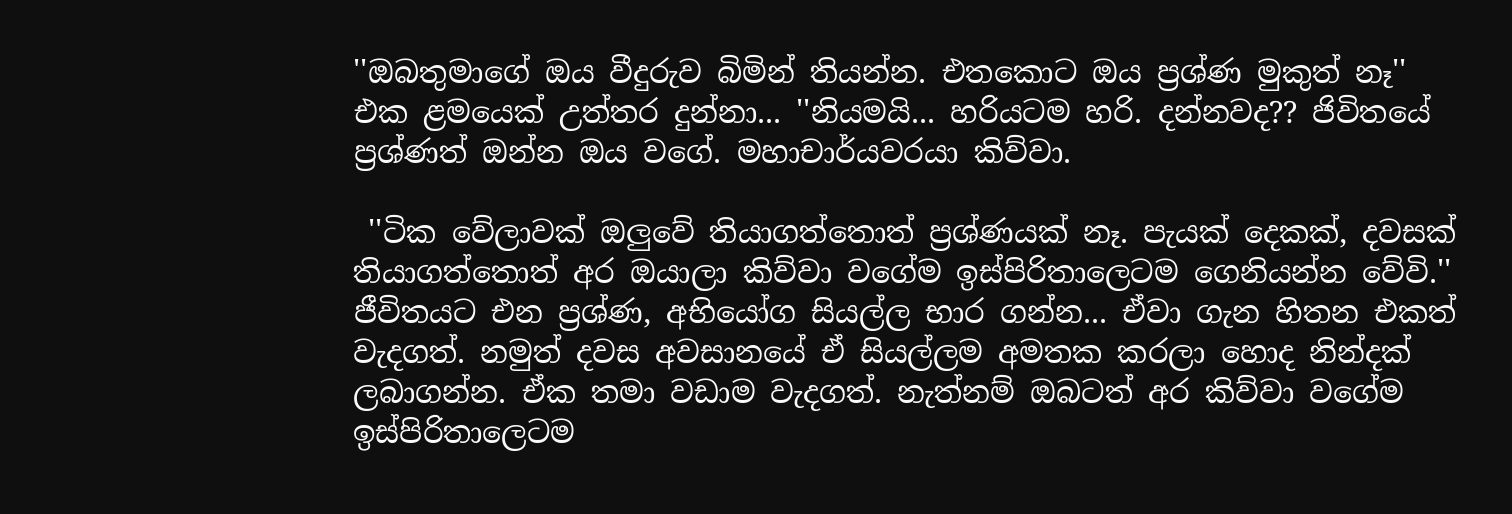''ඔබතුමාගේ ඔය වීදුරුව බිමින් තියන්න. එතකොට ඔය ප්‍රශ්ණ මුකුත් නෑ'' එක ළමයෙක් උත්තර දුන්නා... ''නියමයි... හරියටම හරි. දන්නවද?? ජිවිතයේ ප්‍රශ්ණත් ඔන්න ඔය වගේ. මහාචාර්යවරයා කිව්වා.

 ''ටික වේලාවක් ඔලුවේ තියාගත්තොත් ප්‍රශ්ණයක් නෑ. පැයක් දෙකක්, දවසක් තියාගත්තොත් අර ඔයාලා කිව්වා වගේම ඉස්පිරිතාලෙටම ගෙනියන්න වේවි.'' ජීවිතයට එන ප්‍රශ්ණ, අභියෝග සියල්ල භාර ගන්න... ඒවා ගැන හිතන එකත් වැදගත්. නමුත් දවස අවසානයේ ඒ සියල්ලම අමතක කරලා හොද නින්දක් ලබාගන්න. ඒක තමා වඩාම වැදගත්. නැත්නම් ඔබටත් අර කිව්වා වගේම ඉස්පිරිතාලෙටම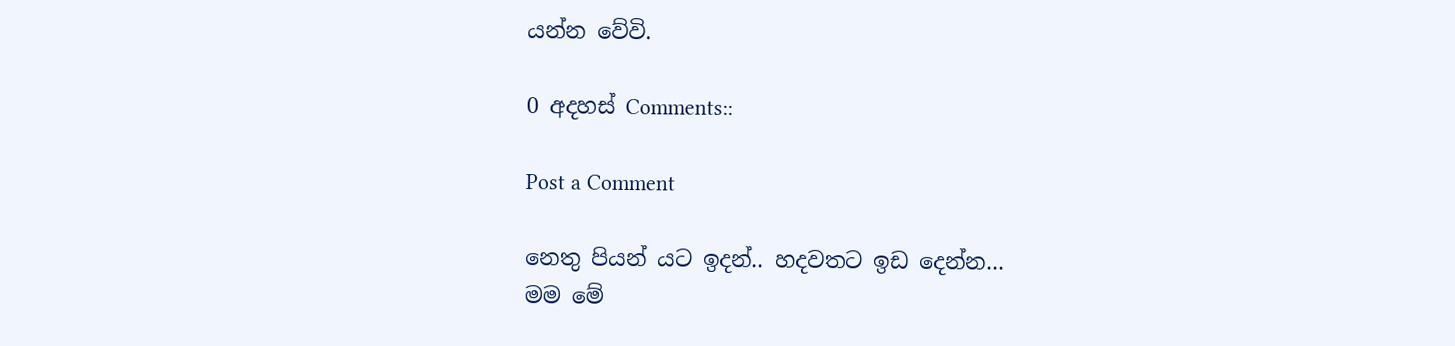යන්න වේවි.

0 අදහස් Comments::

Post a Comment

නෙතු පියන් යට ඉදන්.. හදවතට ඉඩ දෙන්න...
මම මේ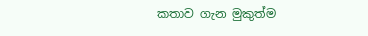කතාව ගැන මුකුත්ම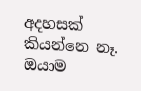අදහසක් කියන්නෙ නෑ. ඔයාම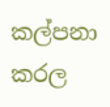කල්පනා කරල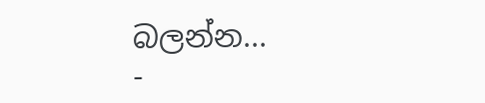බලන්න...
-